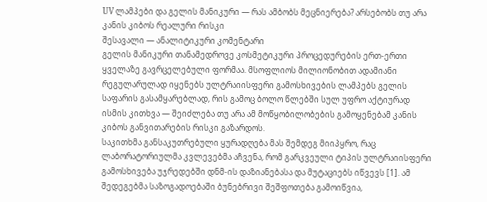UV ლამპები და გელის მანიკური — რას ამბობს მეცნიერება? არსებობს თუ არა კანის კიბოს რეალური რისკი
შესავალი — ანალიტიკური კომენტარი
გელის მანიკური თანამედროვე კოსმეტიკური პროცედურების ერთ-ერთი ყველაზე გავრცელებული ფორმაა. მსოფლიოს მილიონობით ადამიანი რეგულარულად იყენებს ულტრაიისფერი გამოსხივების ლამპებს გელის საფარის გასამყარებლად, რის გამოც ბოლო წლებში სულ უფრო აქტიურად ისმის კითხვა — შეიძლება თუ არა ამ მოწყობილობების გამოყენებამ კანის კიბოს განვითარების რისკი გაზარდოს.
საკითხმა განსაკუთრებული ყურადღება მას შემდეგ მიიპყრო, რაც ლაბორატორიულმა კვლევებმა აჩვენა, რომ გარკვეული ტიპის ულტრაიისფერი გამოსხივება უჯრედებში დნმ-ის დაზიანებასა და მუტაციებს იწვევს [1]. ამ შედეგებმა საზოგადოებაში ბუნებრივი შეშფოთება გამოიწვია,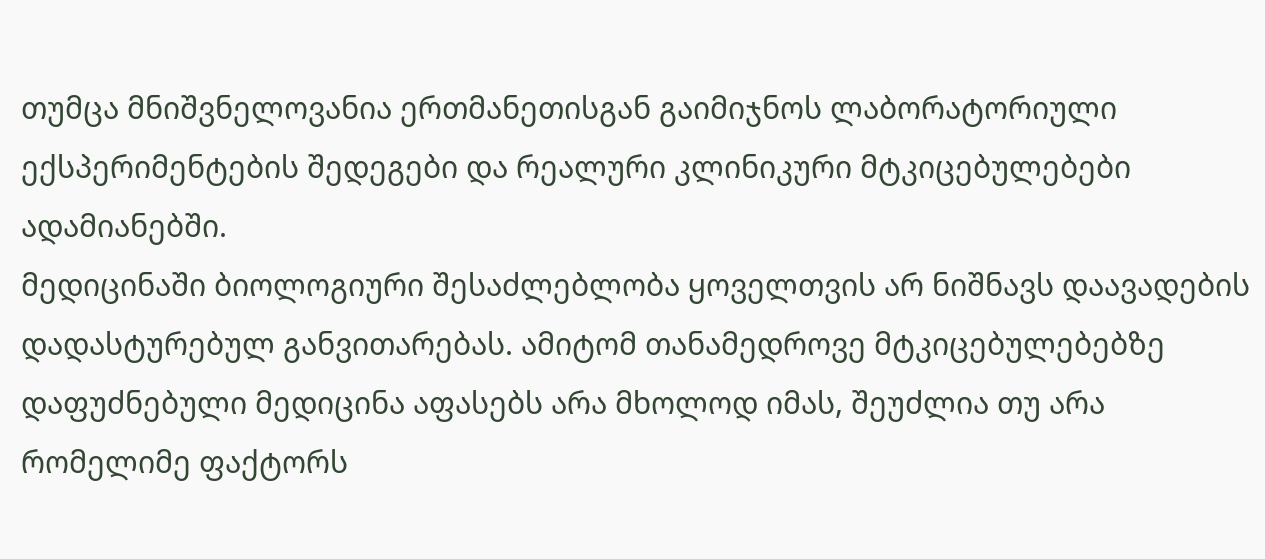თუმცა მნიშვნელოვანია ერთმანეთისგან გაიმიჯნოს ლაბორატორიული ექსპერიმენტების შედეგები და რეალური კლინიკური მტკიცებულებები ადამიანებში.
მედიცინაში ბიოლოგიური შესაძლებლობა ყოველთვის არ ნიშნავს დაავადების დადასტურებულ განვითარებას. ამიტომ თანამედროვე მტკიცებულებებზე დაფუძნებული მედიცინა აფასებს არა მხოლოდ იმას, შეუძლია თუ არა რომელიმე ფაქტორს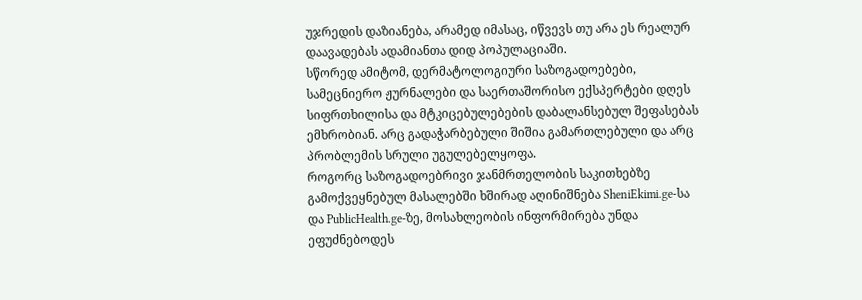უჯრედის დაზიანება, არამედ იმასაც, იწვევს თუ არა ეს რეალურ დაავადებას ადამიანთა დიდ პოპულაციაში.
სწორედ ამიტომ, დერმატოლოგიური საზოგადოებები, სამეცნიერო ჟურნალები და საერთაშორისო ექსპერტები დღეს სიფრთხილისა და მტკიცებულებების დაბალანსებულ შეფასებას ემხრობიან. არც გადაჭარბებული შიშია გამართლებული და არც პრობლემის სრული უგულებელყოფა.
როგორც საზოგადოებრივი ჯანმრთელობის საკითხებზე გამოქვეყნებულ მასალებში ხშირად აღინიშნება SheniEkimi.ge-სა და PublicHealth.ge-ზე, მოსახლეობის ინფორმირება უნდა ეფუძნებოდეს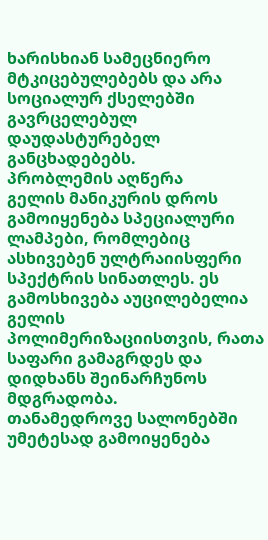ხარისხიან სამეცნიერო მტკიცებულებებს და არა სოციალურ ქსელებში გავრცელებულ დაუდასტურებელ განცხადებებს.
პრობლემის აღწერა
გელის მანიკურის დროს გამოიყენება სპეციალური ლამპები, რომლებიც ასხივებენ ულტრაიისფერი სპექტრის სინათლეს. ეს გამოსხივება აუცილებელია გელის პოლიმერიზაციისთვის, რათა საფარი გამაგრდეს და დიდხანს შეინარჩუნოს მდგრადობა.
თანამედროვე სალონებში უმეტესად გამოიყენება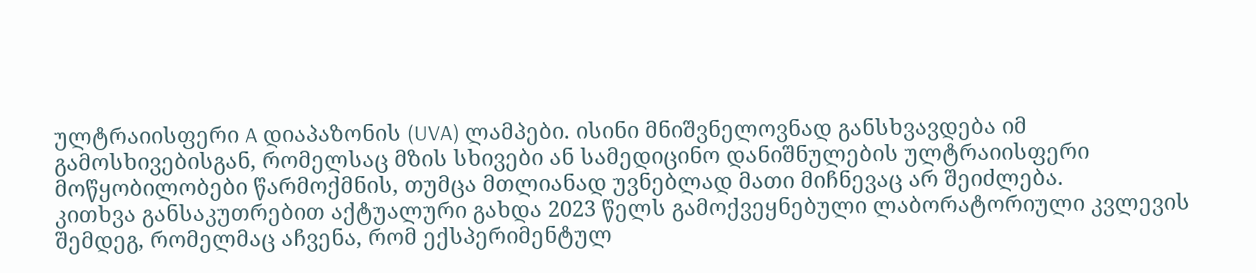ულტრაიისფერი A დიაპაზონის (UVA) ლამპები. ისინი მნიშვნელოვნად განსხვავდება იმ გამოსხივებისგან, რომელსაც მზის სხივები ან სამედიცინო დანიშნულების ულტრაიისფერი მოწყობილობები წარმოქმნის, თუმცა მთლიანად უვნებლად მათი მიჩნევაც არ შეიძლება.
კითხვა განსაკუთრებით აქტუალური გახდა 2023 წელს გამოქვეყნებული ლაბორატორიული კვლევის შემდეგ, რომელმაც აჩვენა, რომ ექსპერიმენტულ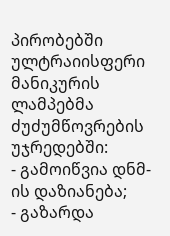პირობებში ულტრაიისფერი მანიკურის ლამპებმა ძუძუმწოვრების უჯრედებში:
- გამოიწვია დნმ-ის დაზიანება;
- გაზარდა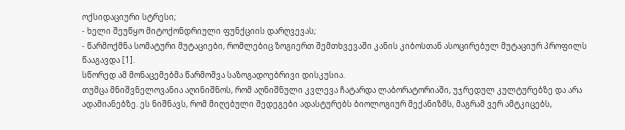ოქსიდაციური სტრესი;
- ხელი შეუწყო მიტოქონდრიული ფუნქციის დარღვევას;
- წარმოქმნა სომატური მუტაციები, რომლებიც ზოგიერთ შემთხვევაში კანის კიბოსთან ასოცირებულ მუტაციურ პროფილს წააგავდა [1].
სწორედ ამ მონაცემებმა წარმოშვა საზოგადოებრივი დისკუსია.
თუმცა მნიშვნელოვანია აღინიშნოს, რომ აღნიშნული კვლევა ჩატარდა ლაბორატორიაში, უჯრედულ კულტურებზე და არა ადამიანებზე. ეს ნიშნავს, რომ მიღებული შედეგები ადასტურებს ბიოლოგიურ მექანიზმს, მაგრამ ვერ ამტკიცებს,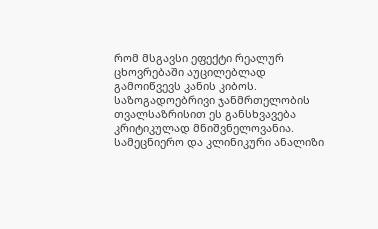რომ მსგავსი ეფექტი რეალურ ცხოვრებაში აუცილებლად გამოიწვევს კანის კიბოს.
საზოგადოებრივი ჯანმრთელობის თვალსაზრისით ეს განსხვავება კრიტიკულად მნიშვნელოვანია.
სამეცნიერო და კლინიკური ანალიზი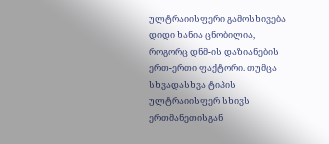ულტრაიისფერი გამოსხივება დიდი ხანია ცნობილია, როგორც დნმ-ის დაზიანების ერთ-ერთი ფაქტორი. თუმცა სხვადასხვა ტიპის ულტრაიისფერ სხივს ერთმანეთისგან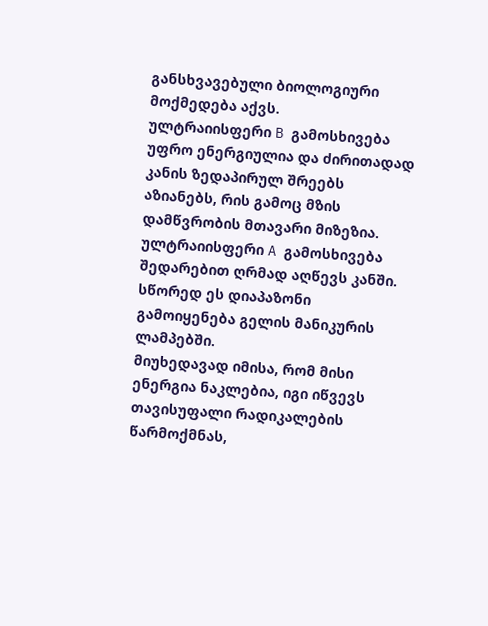განსხვავებული ბიოლოგიური მოქმედება აქვს.
ულტრაიისფერი B გამოსხივება უფრო ენერგიულია და ძირითადად კანის ზედაპირულ შრეებს აზიანებს, რის გამოც მზის დამწვრობის მთავარი მიზეზია.
ულტრაიისფერი A გამოსხივება შედარებით ღრმად აღწევს კანში. სწორედ ეს დიაპაზონი გამოიყენება გელის მანიკურის ლამპებში.
მიუხედავად იმისა, რომ მისი ენერგია ნაკლებია, იგი იწვევს თავისუფალი რადიკალების წარმოქმნას,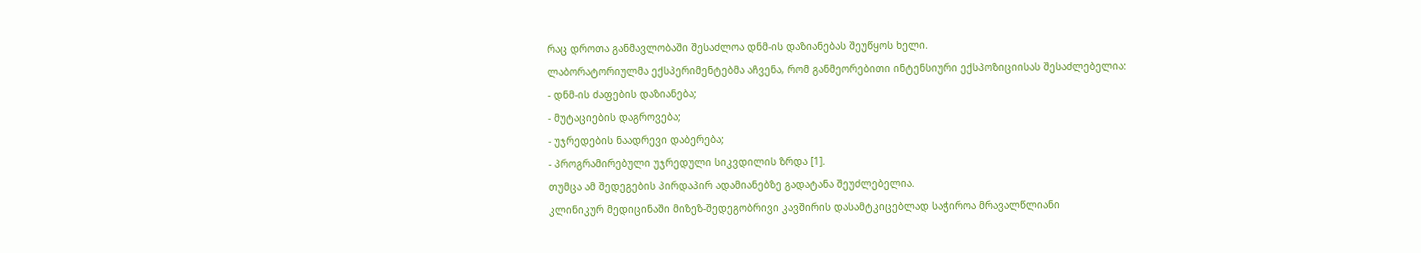რაც დროთა განმავლობაში შესაძლოა დნმ-ის დაზიანებას შეუწყოს ხელი.
ლაბორატორიულმა ექსპერიმენტებმა აჩვენა, რომ განმეორებითი ინტენსიური ექსპოზიციისას შესაძლებელია:
- დნმ-ის ძაფების დაზიანება;
- მუტაციების დაგროვება;
- უჯრედების ნაადრევი დაბერება;
- პროგრამირებული უჯრედული სიკვდილის ზრდა [1].
თუმცა ამ შედეგების პირდაპირ ადამიანებზე გადატანა შეუძლებელია.
კლინიკურ მედიცინაში მიზეზ-შედეგობრივი კავშირის დასამტკიცებლად საჭიროა მრავალწლიანი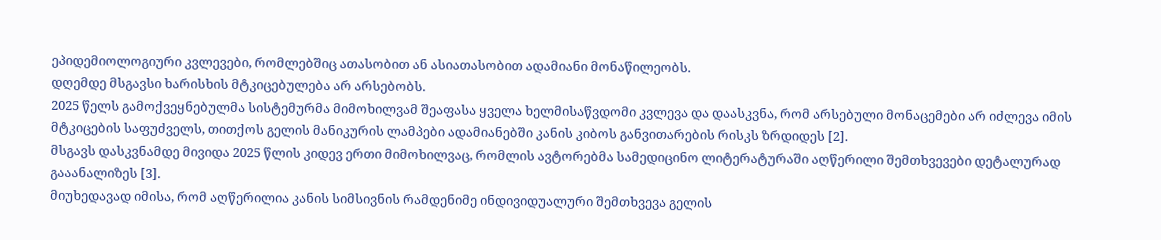ეპიდემიოლოგიური კვლევები, რომლებშიც ათასობით ან ასიათასობით ადამიანი მონაწილეობს.
დღემდე მსგავსი ხარისხის მტკიცებულება არ არსებობს.
2025 წელს გამოქვეყნებულმა სისტემურმა მიმოხილვამ შეაფასა ყველა ხელმისაწვდომი კვლევა და დაასკვნა, რომ არსებული მონაცემები არ იძლევა იმის მტკიცების საფუძველს, თითქოს გელის მანიკურის ლამპები ადამიანებში კანის კიბოს განვითარების რისკს ზრდიდეს [2].
მსგავს დასკვნამდე მივიდა 2025 წლის კიდევ ერთი მიმოხილვაც, რომლის ავტორებმა სამედიცინო ლიტერატურაში აღწერილი შემთხვევები დეტალურად გააანალიზეს [3].
მიუხედავად იმისა, რომ აღწერილია კანის სიმსივნის რამდენიმე ინდივიდუალური შემთხვევა გელის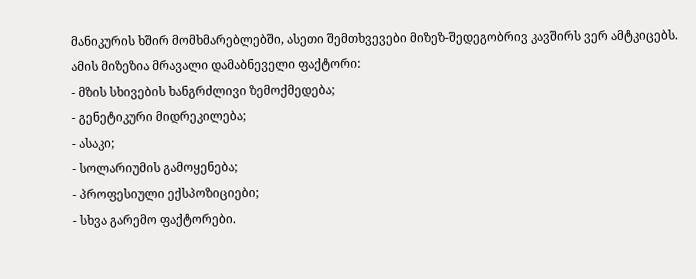მანიკურის ხშირ მომხმარებლებში, ასეთი შემთხვევები მიზეზ-შედეგობრივ კავშირს ვერ ამტკიცებს.
ამის მიზეზია მრავალი დამაბნეველი ფაქტორი:
- მზის სხივების ხანგრძლივი ზემოქმედება;
- გენეტიკური მიდრეკილება;
- ასაკი;
- სოლარიუმის გამოყენება;
- პროფესიული ექსპოზიციები;
- სხვა გარემო ფაქტორები.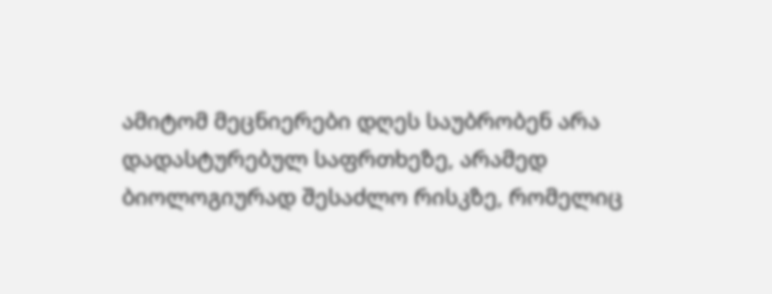ამიტომ მეცნიერები დღეს საუბრობენ არა დადასტურებულ საფრთხეზე, არამედ ბიოლოგიურად შესაძლო რისკზე, რომელიც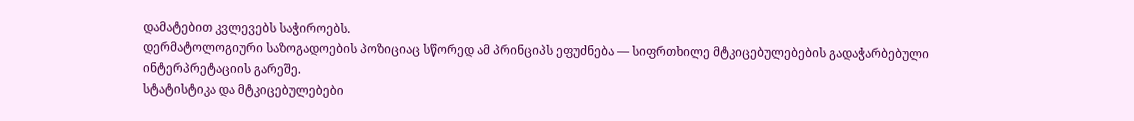დამატებით კვლევებს საჭიროებს.
დერმატოლოგიური საზოგადოების პოზიციაც სწორედ ამ პრინციპს ეფუძნება — სიფრთხილე მტკიცებულებების გადაჭარბებული ინტერპრეტაციის გარეშე.
სტატისტიკა და მტკიცებულებები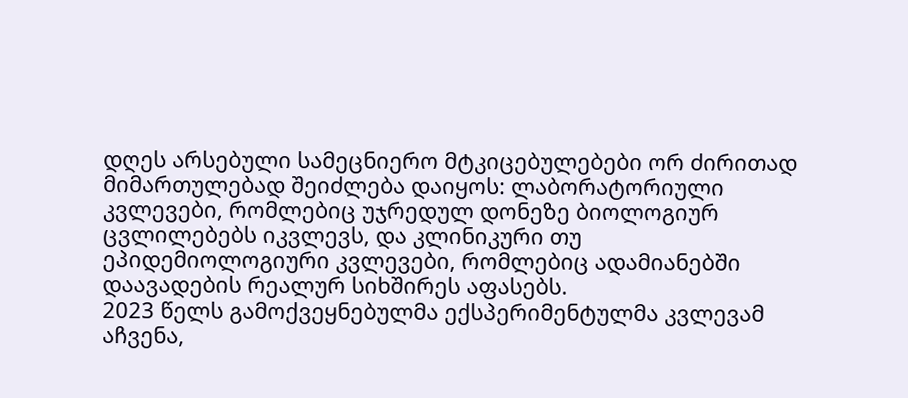დღეს არსებული სამეცნიერო მტკიცებულებები ორ ძირითად მიმართულებად შეიძლება დაიყოს: ლაბორატორიული კვლევები, რომლებიც უჯრედულ დონეზე ბიოლოგიურ ცვლილებებს იკვლევს, და კლინიკური თუ ეპიდემიოლოგიური კვლევები, რომლებიც ადამიანებში დაავადების რეალურ სიხშირეს აფასებს.
2023 წელს გამოქვეყნებულმა ექსპერიმენტულმა კვლევამ აჩვენა,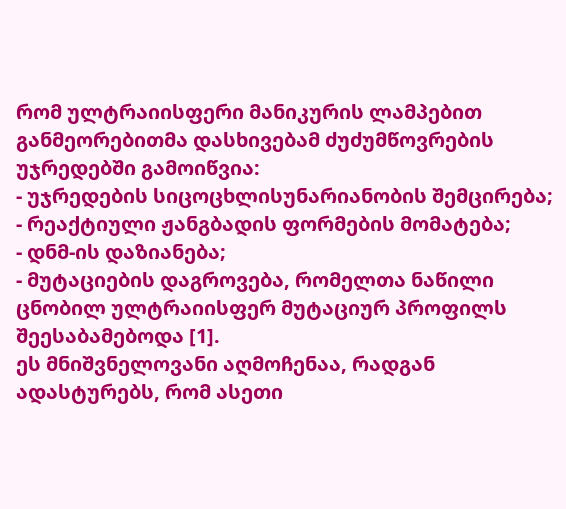რომ ულტრაიისფერი მანიკურის ლამპებით განმეორებითმა დასხივებამ ძუძუმწოვრების უჯრედებში გამოიწვია:
- უჯრედების სიცოცხლისუნარიანობის შემცირება;
- რეაქტიული ჟანგბადის ფორმების მომატება;
- დნმ-ის დაზიანება;
- მუტაციების დაგროვება, რომელთა ნაწილი ცნობილ ულტრაიისფერ მუტაციურ პროფილს შეესაბამებოდა [1].
ეს მნიშვნელოვანი აღმოჩენაა, რადგან ადასტურებს, რომ ასეთი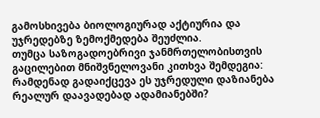გამოსხივება ბიოლოგიურად აქტიურია და უჯრედებზე ზემოქმედება შეუძლია.
თუმცა საზოგადოებრივი ჯანმრთელობისთვის გაცილებით მნიშვნელოვანი კითხვა შემდეგია: რამდენად გადაიქცევა ეს უჯრედული დაზიანება რეალურ დაავადებად ადამიანებში?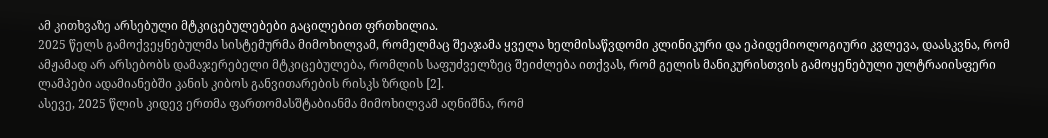ამ კითხვაზე არსებული მტკიცებულებები გაცილებით ფრთხილია.
2025 წელს გამოქვეყნებულმა სისტემურმა მიმოხილვამ, რომელმაც შეაჯამა ყველა ხელმისაწვდომი კლინიკური და ეპიდემიოლოგიური კვლევა, დაასკვნა, რომ ამჟამად არ არსებობს დამაჯერებელი მტკიცებულება, რომლის საფუძველზეც შეიძლება ითქვას, რომ გელის მანიკურისთვის გამოყენებული ულტრაიისფერი ლამპები ადამიანებში კანის კიბოს განვითარების რისკს ზრდის [2].
ასევე, 2025 წლის კიდევ ერთმა ფართომასშტაბიანმა მიმოხილვამ აღნიშნა, რომ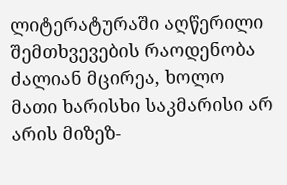ლიტერატურაში აღწერილი შემთხვევების რაოდენობა ძალიან მცირეა, ხოლო მათი ხარისხი საკმარისი არ არის მიზეზ-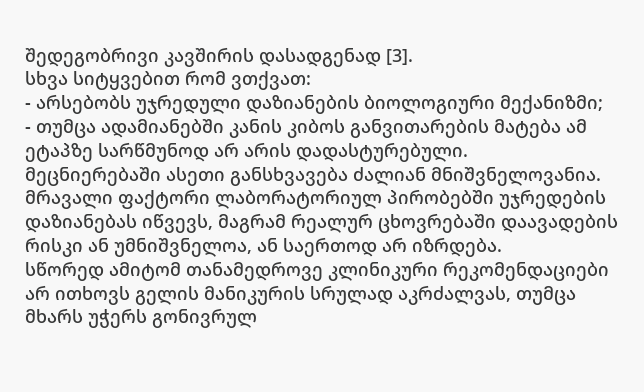შედეგობრივი კავშირის დასადგენად [3].
სხვა სიტყვებით რომ ვთქვათ:
- არსებობს უჯრედული დაზიანების ბიოლოგიური მექანიზმი;
- თუმცა ადამიანებში კანის კიბოს განვითარების მატება ამ ეტაპზე სარწმუნოდ არ არის დადასტურებული.
მეცნიერებაში ასეთი განსხვავება ძალიან მნიშვნელოვანია. მრავალი ფაქტორი ლაბორატორიულ პირობებში უჯრედების დაზიანებას იწვევს, მაგრამ რეალურ ცხოვრებაში დაავადების რისკი ან უმნიშვნელოა, ან საერთოდ არ იზრდება.
სწორედ ამიტომ თანამედროვე კლინიკური რეკომენდაციები არ ითხოვს გელის მანიკურის სრულად აკრძალვას, თუმცა მხარს უჭერს გონივრულ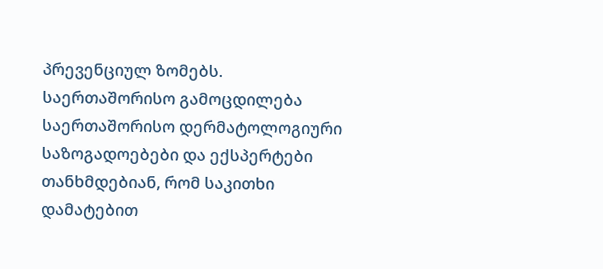პრევენციულ ზომებს.
საერთაშორისო გამოცდილება
საერთაშორისო დერმატოლოგიური საზოგადოებები და ექსპერტები თანხმდებიან, რომ საკითხი დამატებით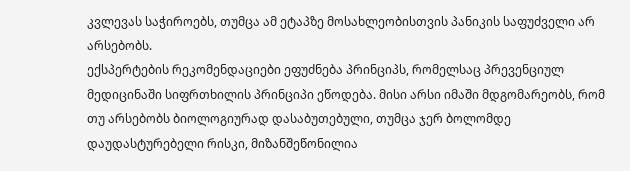კვლევას საჭიროებს, თუმცა ამ ეტაპზე მოსახლეობისთვის პანიკის საფუძველი არ არსებობს.
ექსპერტების რეკომენდაციები ეფუძნება პრინციპს, რომელსაც პრევენციულ მედიცინაში სიფრთხილის პრინციპი ეწოდება. მისი არსი იმაში მდგომარეობს, რომ თუ არსებობს ბიოლოგიურად დასაბუთებული, თუმცა ჯერ ბოლომდე დაუდასტურებელი რისკი, მიზანშეწონილია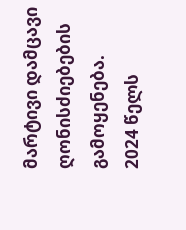მარტივი დამცავი ღონისძიებების გამოყენება.
2024 წელს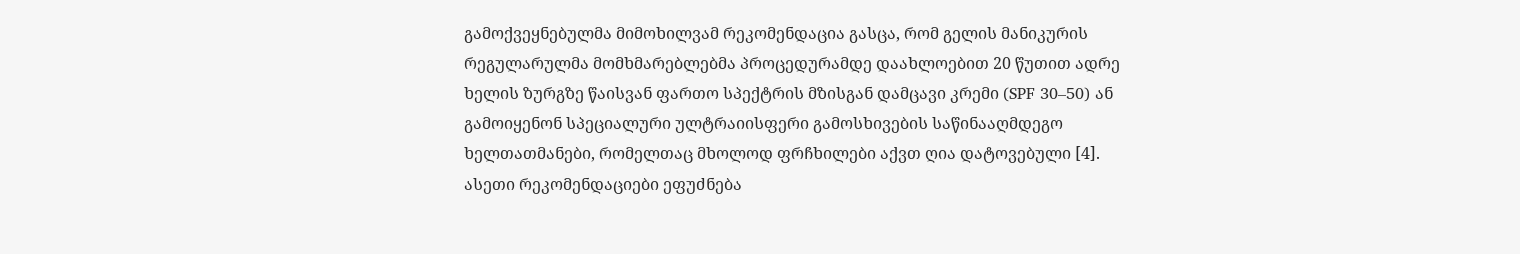გამოქვეყნებულმა მიმოხილვამ რეკომენდაცია გასცა, რომ გელის მანიკურის რეგულარულმა მომხმარებლებმა პროცედურამდე დაახლოებით 20 წუთით ადრე ხელის ზურგზე წაისვან ფართო სპექტრის მზისგან დამცავი კრემი (SPF 30–50) ან გამოიყენონ სპეციალური ულტრაიისფერი გამოსხივების საწინააღმდეგო ხელთათმანები, რომელთაც მხოლოდ ფრჩხილები აქვთ ღია დატოვებული [4].
ასეთი რეკომენდაციები ეფუძნება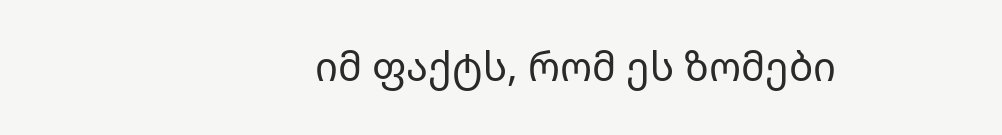იმ ფაქტს, რომ ეს ზომები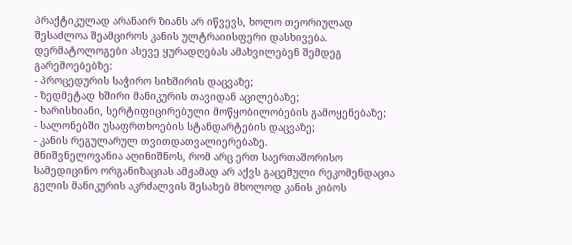პრაქტიკულად არანაირ ზიანს არ იწვევს, ხოლო თეორიულად შესაძლოა შეამციროს კანის ულტრაიისფერი დასხივება.
დერმატოლოგები ასევე ყურადღებას ამახვილებენ შემდეგ გარემოებებზე:
- პროცედურის საჭირო სიხშირის დაცვაზე;
- ზედმეტად ხშირი მანიკურის თავიდან აცილებაზე;
- ხარისხიანი, სერტიფიცირებული მოწყობილობების გამოყენებაზე;
- სალონებში უსაფრთხოების სტანდარტების დაცვაზე;
- კანის რეგულარულ თვითდათვალიერებაზე.
მნიშვნელოვანია აღინიშნოს, რომ არც ერთ საერთაშორისო სამედიცინო ორგანიზაციას ამჟამად არ აქვს გაცემული რეკომენდაცია გელის მანიკურის აკრძალვის შესახებ მხოლოდ კანის კიბოს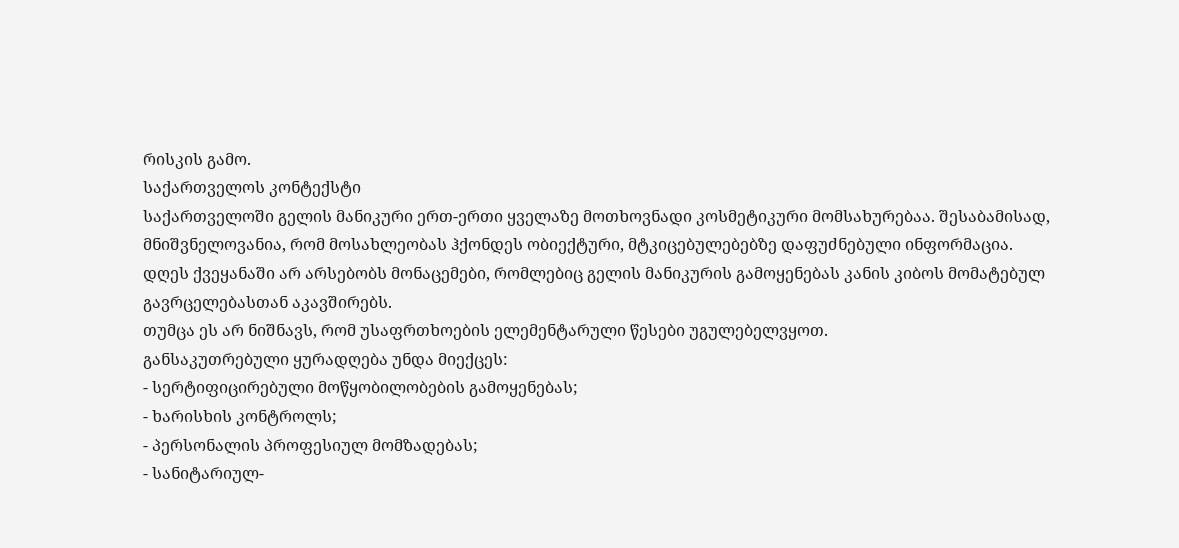რისკის გამო.
საქართველოს კონტექსტი
საქართველოში გელის მანიკური ერთ-ერთი ყველაზე მოთხოვნადი კოსმეტიკური მომსახურებაა. შესაბამისად, მნიშვნელოვანია, რომ მოსახლეობას ჰქონდეს ობიექტური, მტკიცებულებებზე დაფუძნებული ინფორმაცია.
დღეს ქვეყანაში არ არსებობს მონაცემები, რომლებიც გელის მანიკურის გამოყენებას კანის კიბოს მომატებულ გავრცელებასთან აკავშირებს.
თუმცა ეს არ ნიშნავს, რომ უსაფრთხოების ელემენტარული წესები უგულებელვყოთ.
განსაკუთრებული ყურადღება უნდა მიექცეს:
- სერტიფიცირებული მოწყობილობების გამოყენებას;
- ხარისხის კონტროლს;
- პერსონალის პროფესიულ მომზადებას;
- სანიტარიულ-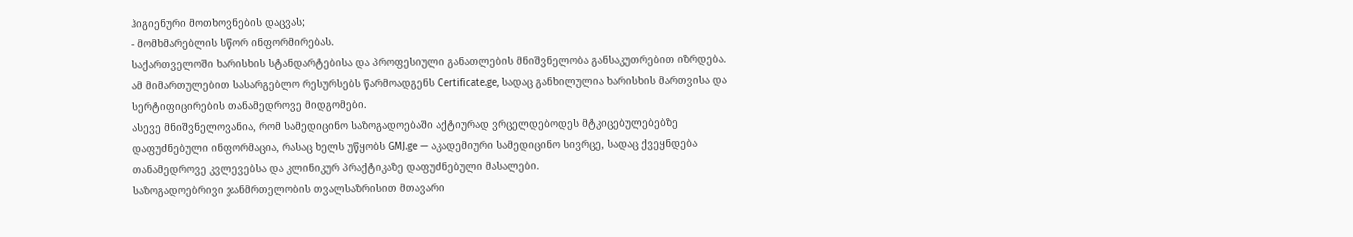ჰიგიენური მოთხოვნების დაცვას;
- მომხმარებლის სწორ ინფორმირებას.
საქართველოში ხარისხის სტანდარტებისა და პროფესიული განათლების მნიშვნელობა განსაკუთრებით იზრდება. ამ მიმართულებით სასარგებლო რესურსებს წარმოადგენს Certificate.ge, სადაც განხილულია ხარისხის მართვისა და სერტიფიცირების თანამედროვე მიდგომები.
ასევე მნიშვნელოვანია, რომ სამედიცინო საზოგადოებაში აქტიურად ვრცელდებოდეს მტკიცებულებებზე დაფუძნებული ინფორმაცია, რასაც ხელს უწყობს GMJ.ge — აკადემიური სამედიცინო სივრცე, სადაც ქვეყნდება თანამედროვე კვლევებსა და კლინიკურ პრაქტიკაზე დაფუძნებული მასალები.
საზოგადოებრივი ჯანმრთელობის თვალსაზრისით მთავარი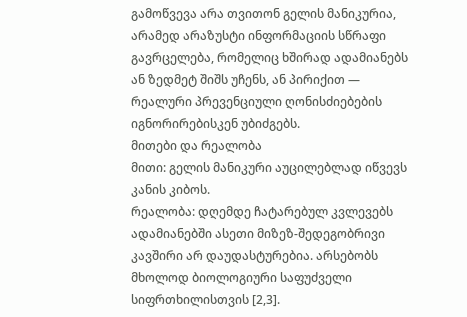გამოწვევა არა თვითონ გელის მანიკურია, არამედ არაზუსტი ინფორმაციის სწრაფი გავრცელება, რომელიც ხშირად ადამიანებს ან ზედმეტ შიშს უჩენს, ან პირიქით — რეალური პრევენციული ღონისძიებების იგნორირებისკენ უბიძგებს.
მითები და რეალობა
მითი: გელის მანიკური აუცილებლად იწვევს კანის კიბოს.
რეალობა: დღემდე ჩატარებულ კვლევებს ადამიანებში ასეთი მიზეზ-შედეგობრივი კავშირი არ დაუდასტურებია. არსებობს მხოლოდ ბიოლოგიური საფუძველი სიფრთხილისთვის [2,3].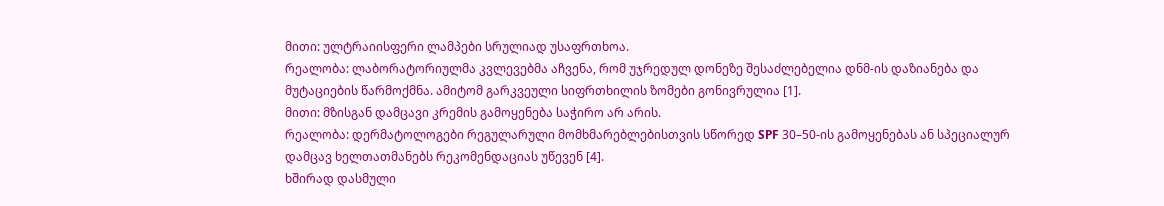მითი: ულტრაიისფერი ლამპები სრულიად უსაფრთხოა.
რეალობა: ლაბორატორიულმა კვლევებმა აჩვენა, რომ უჯრედულ დონეზე შესაძლებელია დნმ-ის დაზიანება და მუტაციების წარმოქმნა. ამიტომ გარკვეული სიფრთხილის ზომები გონივრულია [1].
მითი: მზისგან დამცავი კრემის გამოყენება საჭირო არ არის.
რეალობა: დერმატოლოგები რეგულარული მომხმარებლებისთვის სწორედ SPF 30–50-ის გამოყენებას ან სპეციალურ დამცავ ხელთათმანებს რეკომენდაციას უწევენ [4].
ხშირად დასმული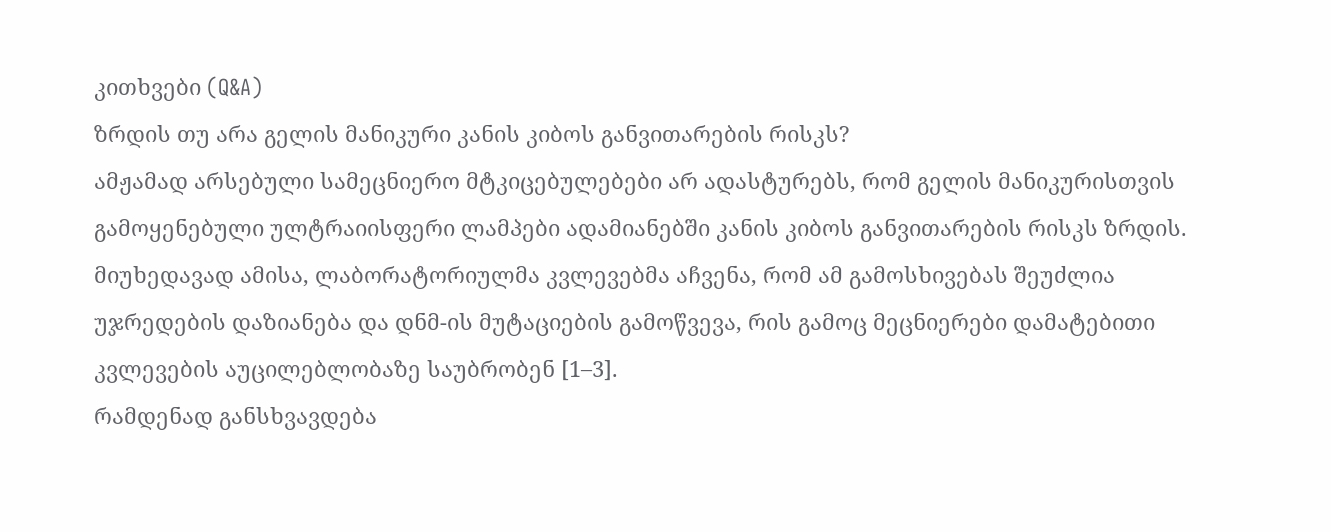კითხვები (Q&A)
ზრდის თუ არა გელის მანიკური კანის კიბოს განვითარების რისკს?
ამჟამად არსებული სამეცნიერო მტკიცებულებები არ ადასტურებს, რომ გელის მანიკურისთვის გამოყენებული ულტრაიისფერი ლამპები ადამიანებში კანის კიბოს განვითარების რისკს ზრდის. მიუხედავად ამისა, ლაბორატორიულმა კვლევებმა აჩვენა, რომ ამ გამოსხივებას შეუძლია უჯრედების დაზიანება და დნმ-ის მუტაციების გამოწვევა, რის გამოც მეცნიერები დამატებითი კვლევების აუცილებლობაზე საუბრობენ [1–3].
რამდენად განსხვავდება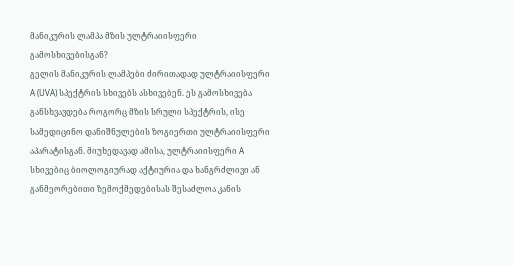მანიკურის ლამპა მზის ულტრაიისფერი გამოსხივებისგან?
გელის მანიკურის ლამპები ძირითადად ულტრაიისფერი A (UVA) სპექტრის სხივებს ასხივებენ. ეს გამოსხივება განსხვავდება როგორც მზის სრული სპექტრის, ისე სამედიცინო დანიშნულების ზოგიერთი ულტრაიისფერი აპარატისგან. მიუხედავად ამისა, ულტრაიისფერი A სხივებიც ბიოლოგიურად აქტიურია და ხანგრძლივი ან განმეორებითი ზემოქმედებისას შესაძლოა კანის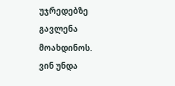უჯრედებზე გავლენა მოახდინოს.
ვინ უნდა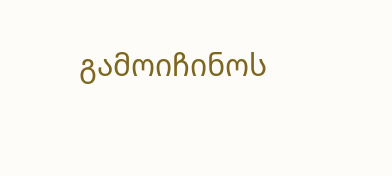გამოიჩინოს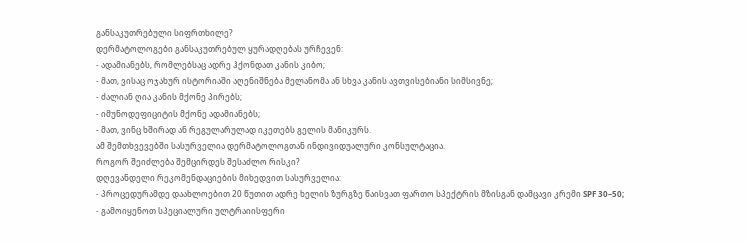განსაკუთრებული სიფრთხილე?
დერმატოლოგები განსაკუთრებულ ყურადღებას ურჩევენ:
- ადამიანებს, რომლებსაც ადრე ჰქონდათ კანის კიბო;
- მათ, ვისაც ოჯახურ ისტორიაში აღენიშნება მელანომა ან სხვა კანის ავთვისებიანი სიმსივნე;
- ძალიან ღია კანის მქონე პირებს;
- იმუნოდეფიციტის მქონე ადამიანებს;
- მათ, ვინც ხშირად ან რეგულარულად იკეთებს გელის მანიკურს.
ამ შემთხვევებში სასურველია დერმატოლოგთან ინდივიდუალური კონსულტაცია.
როგორ შეიძლება შემცირდეს შესაძლო რისკი?
დღევანდელი რეკომენდაციების მიხედვით სასურველია:
- პროცედურამდე დაახლოებით 20 წუთით ადრე ხელის ზურგზე წაისვათ ფართო სპექტრის მზისგან დამცავი კრემი SPF 30–50;
- გამოიყენოთ სპეციალური ულტრაიისფერი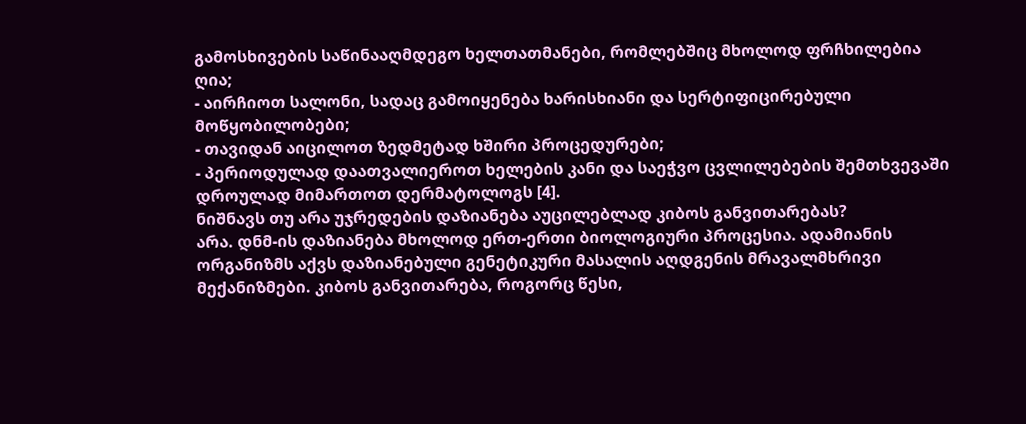გამოსხივების საწინააღმდეგო ხელთათმანები, რომლებშიც მხოლოდ ფრჩხილებია ღია;
- აირჩიოთ სალონი, სადაც გამოიყენება ხარისხიანი და სერტიფიცირებული მოწყობილობები;
- თავიდან აიცილოთ ზედმეტად ხშირი პროცედურები;
- პერიოდულად დაათვალიეროთ ხელების კანი და საეჭვო ცვლილებების შემთხვევაში დროულად მიმართოთ დერმატოლოგს [4].
ნიშნავს თუ არა უჯრედების დაზიანება აუცილებლად კიბოს განვითარებას?
არა. დნმ-ის დაზიანება მხოლოდ ერთ-ერთი ბიოლოგიური პროცესია. ადამიანის ორგანიზმს აქვს დაზიანებული გენეტიკური მასალის აღდგენის მრავალმხრივი მექანიზმები. კიბოს განვითარება, როგორც წესი,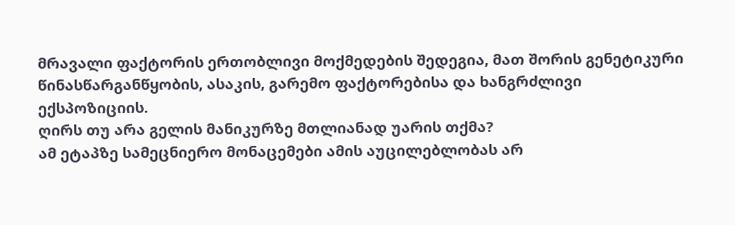მრავალი ფაქტორის ერთობლივი მოქმედების შედეგია, მათ შორის გენეტიკური წინასწარგანწყობის, ასაკის, გარემო ფაქტორებისა და ხანგრძლივი ექსპოზიციის.
ღირს თუ არა გელის მანიკურზე მთლიანად უარის თქმა?
ამ ეტაპზე სამეცნიერო მონაცემები ამის აუცილებლობას არ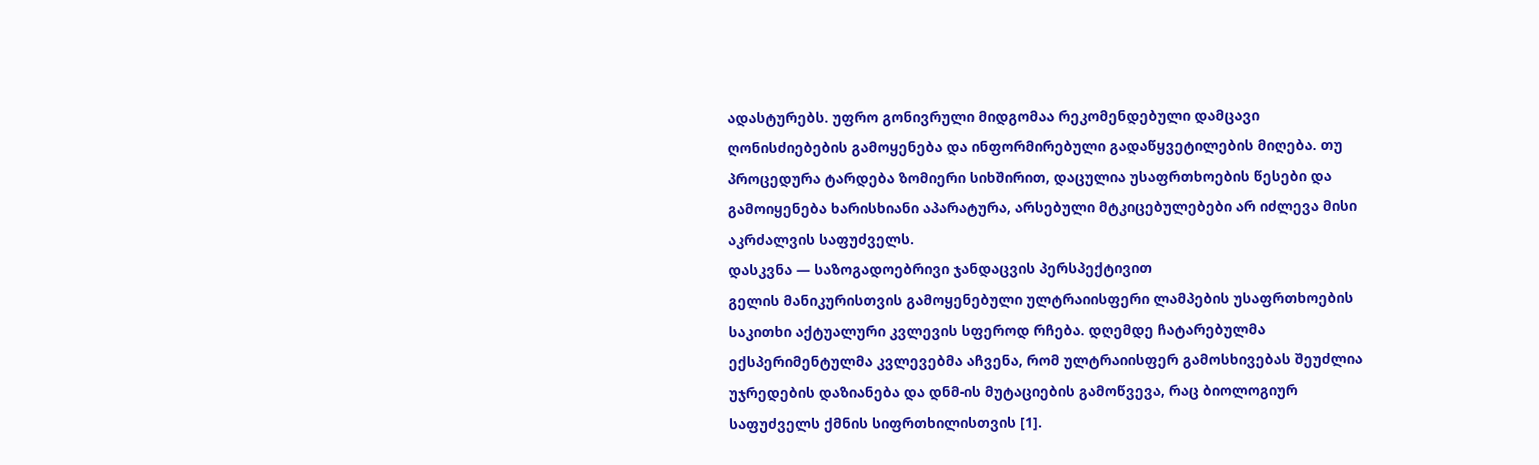ადასტურებს. უფრო გონივრული მიდგომაა რეკომენდებული დამცავი ღონისძიებების გამოყენება და ინფორმირებული გადაწყვეტილების მიღება. თუ პროცედურა ტარდება ზომიერი სიხშირით, დაცულია უსაფრთხოების წესები და გამოიყენება ხარისხიანი აპარატურა, არსებული მტკიცებულებები არ იძლევა მისი აკრძალვის საფუძველს.
დასკვნა — საზოგადოებრივი ჯანდაცვის პერსპექტივით
გელის მანიკურისთვის გამოყენებული ულტრაიისფერი ლამპების უსაფრთხოების საკითხი აქტუალური კვლევის სფეროდ რჩება. დღემდე ჩატარებულმა ექსპერიმენტულმა კვლევებმა აჩვენა, რომ ულტრაიისფერ გამოსხივებას შეუძლია უჯრედების დაზიანება და დნმ-ის მუტაციების გამოწვევა, რაც ბიოლოგიურ საფუძველს ქმნის სიფრთხილისთვის [1].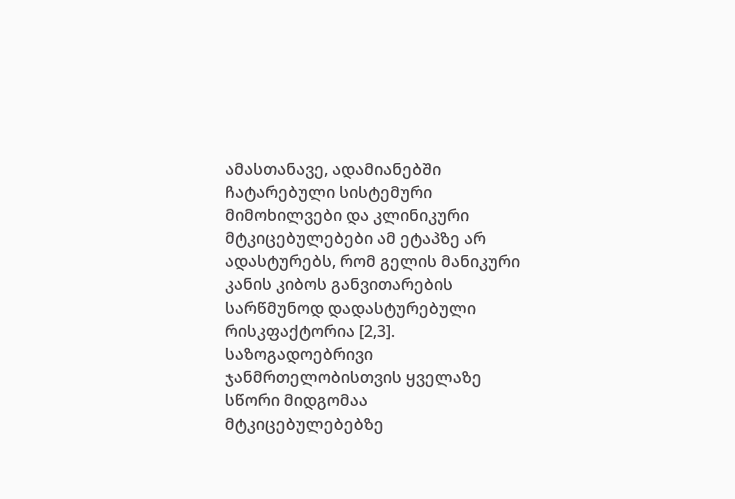ამასთანავე, ადამიანებში ჩატარებული სისტემური მიმოხილვები და კლინიკური მტკიცებულებები ამ ეტაპზე არ ადასტურებს, რომ გელის მანიკური კანის კიბოს განვითარების სარწმუნოდ დადასტურებული რისკფაქტორია [2,3].
საზოგადოებრივი ჯანმრთელობისთვის ყველაზე სწორი მიდგომაა მტკიცებულებებზე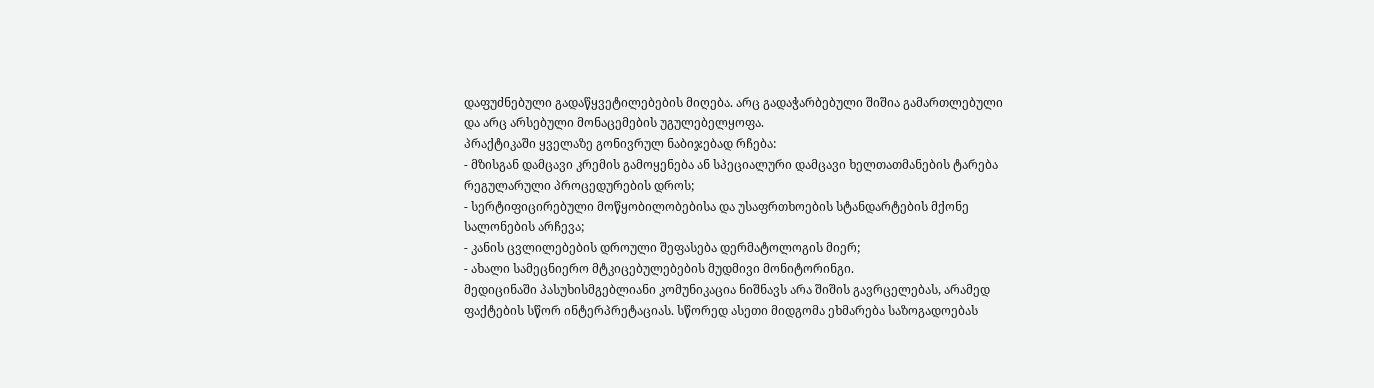დაფუძნებული გადაწყვეტილებების მიღება. არც გადაჭარბებული შიშია გამართლებული და არც არსებული მონაცემების უგულებელყოფა.
პრაქტიკაში ყველაზე გონივრულ ნაბიჯებად რჩება:
- მზისგან დამცავი კრემის გამოყენება ან სპეციალური დამცავი ხელთათმანების ტარება რეგულარული პროცედურების დროს;
- სერტიფიცირებული მოწყობილობებისა და უსაფრთხოების სტანდარტების მქონე სალონების არჩევა;
- კანის ცვლილებების დროული შეფასება დერმატოლოგის მიერ;
- ახალი სამეცნიერო მტკიცებულებების მუდმივი მონიტორინგი.
მედიცინაში პასუხისმგებლიანი კომუნიკაცია ნიშნავს არა შიშის გავრცელებას, არამედ ფაქტების სწორ ინტერპრეტაციას. სწორედ ასეთი მიდგომა ეხმარება საზოგადოებას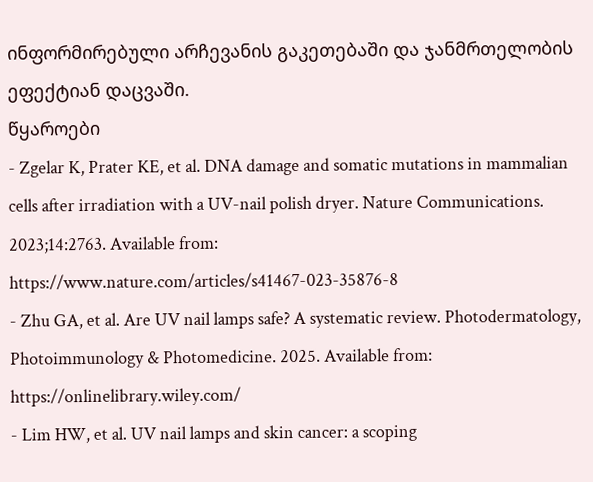ინფორმირებული არჩევანის გაკეთებაში და ჯანმრთელობის ეფექტიან დაცვაში.
წყაროები
- Zgelar K, Prater KE, et al. DNA damage and somatic mutations in mammalian cells after irradiation with a UV-nail polish dryer. Nature Communications. 2023;14:2763. Available from: https://www.nature.com/articles/s41467-023-35876-8
- Zhu GA, et al. Are UV nail lamps safe? A systematic review. Photodermatology, Photoimmunology & Photomedicine. 2025. Available from: https://onlinelibrary.wiley.com/
- Lim HW, et al. UV nail lamps and skin cancer: a scoping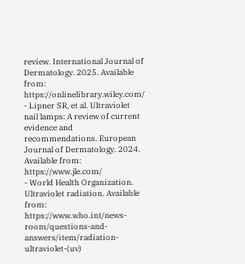review. International Journal of Dermatology. 2025. Available from: https://onlinelibrary.wiley.com/
- Lipner SR, et al. Ultraviolet nail lamps: A review of current evidence and recommendations. European Journal of Dermatology. 2024. Available from: https://www.jle.com/
- World Health Organization. Ultraviolet radiation. Available from: https://www.who.int/news-room/questions-and-answers/item/radiation-ultraviolet-(uv)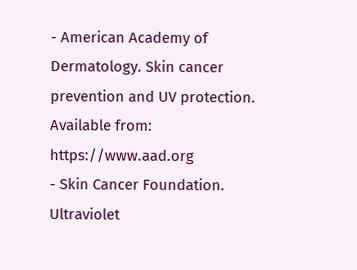- American Academy of Dermatology. Skin cancer prevention and UV protection. Available from: https://www.aad.org
- Skin Cancer Foundation. Ultraviolet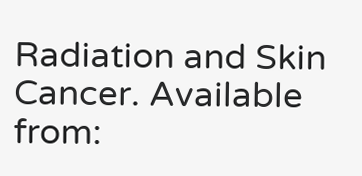Radiation and Skin Cancer. Available from: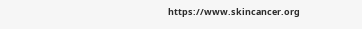https://www.skincancer.org